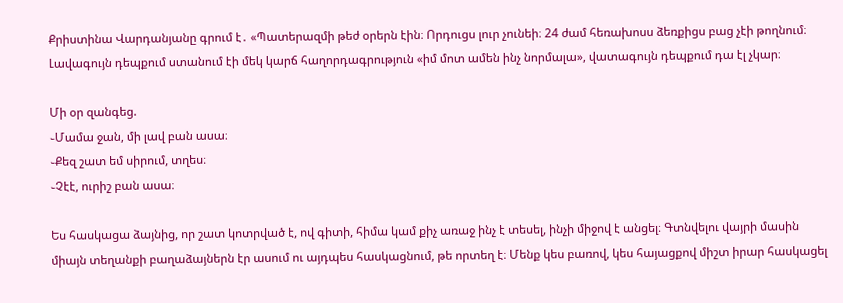Քրիստինա Վարդանյանը գրում է․ «Պատերազմի թեժ օրերն էին։ Որդուցս լուր չունեի։ 24 ժամ հեռախոսս ձեռքիցս բաց չէի թողնում։ Լավագույն դեպքում ստանում էի մեկ կարճ հաղորդագրություն «իմ մոտ ամեն ինչ նորմալա», վատագույն դեպքում դա էլ չկար։

Մի օր զանգեց.
֊Մամա ջան, մի լավ բան ասա։
֊Քեզ շատ եմ սիրում, տղես։
֊Չէէ, ուրիշ բան ասա։

Ես հասկացա ձայնից, որ շատ կոտրված է, ով գիտի, հիմա կամ քիչ առաջ ինչ է տեսել, ինչի միջով է անցել։ Գտնվելու վայրի մասին միայն տեղանքի բաղաձայներն էր ասում ու այդպես հասկացնում, թե որտեղ է։ Մենք կես բառով, կես հայացքով միշտ իրար հասկացել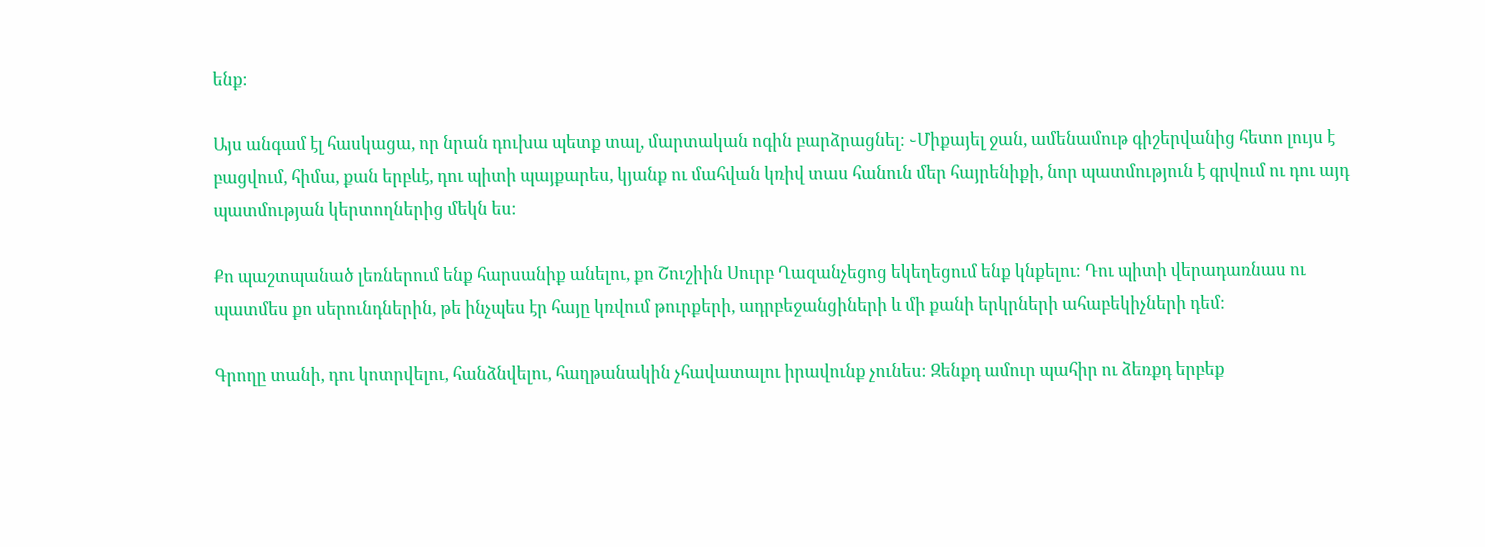ենք։

Այս անգամ էլ հասկացա, որ նրան դուխա պետք տալ, մարտական ոգին բարձրացնել։ ֊Միքայել ջան, ամենամութ գիշերվանից հետո լույս է բացվում, հիմա, քան երբևէ, դու պիտի պայքարես, կյանք ու մահվան կռիվ տաս հանուն մեր հայրենիքի, նոր պատմություն է գրվում ու դու այդ պատմության կերտողներից մեկն ես։

Քո պաշտպանած լեռներում ենք հարսանիք անելու, քո Շուշիին Սուրբ Ղազանչեցոց եկեղեցում ենք կնքելու։ Դու պիտի վերադառնաս ու պատմես քո սերունդներին, թե ինչպես էր հայը կռվում թուրքերի, ադրբեջանցիների և մի քանի երկրների ահաբեկիչների դեմ։

Գրողը տանի, դու կոտրվելու, հանձնվելու, հաղթանակին չհավատալու իրավունք չունես։ Զենքդ ամուր պահիր ու ձեռքդ երբեք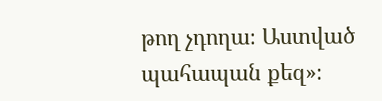թող չդողա։ Աստված պահապան քեզ»։